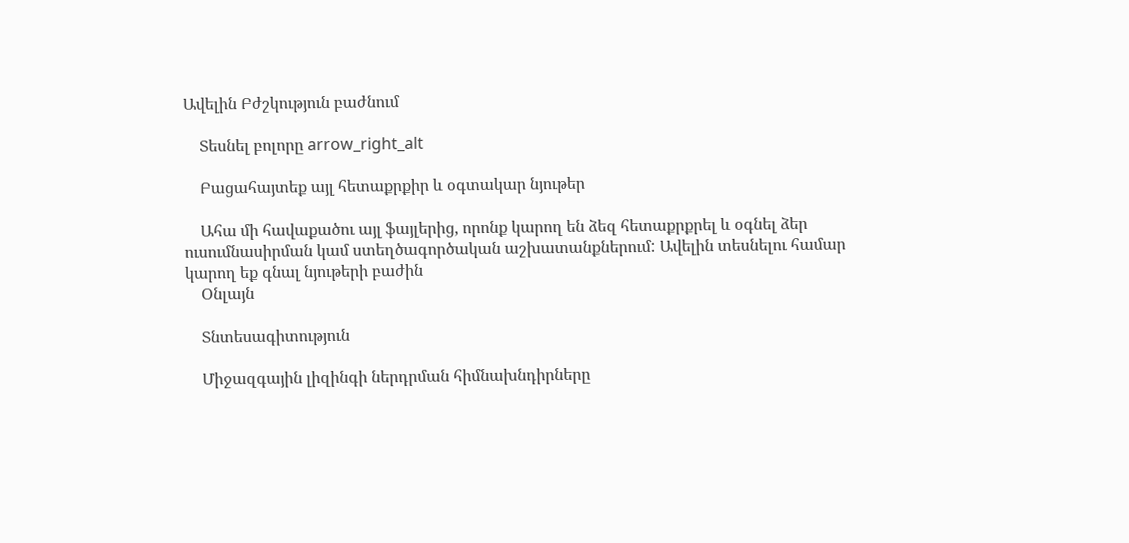Ավելին Բժշկություն բաժնում

    Տեսնել բոլորը arrow_right_alt

    Բացահայտեք այլ հետաքրքիր և օգտակար նյութեր

    Ահա մի հավաքածու այլ ֆայլերից, որոնք կարող են ձեզ հետաքրքրել և օգնել ձեր ուսումնասիրման կամ ստեղծագործական աշխատանքներում: Ավելին տեսնելու համար կարող եք գնալ նյութերի բաժին
    Օնլայն

    Տնտեսագիտություն

    Միջազգային լիզինգի ներդրման հիմնախնդիրները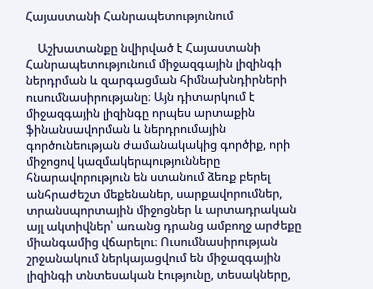Հայաստանի Հանրապետությունում

    Աշխատանքը նվիրված է Հայաստանի Հանրապետությունում միջազգային լիզինգի ներդրման և զարգացման հիմնախնդիրների ուսումնասիրությանը։ Այն դիտարկում է միջազգային լիզինգը որպես արտաքին ֆինանսավորման և ներդրումային գործունեության ժամանակակից գործիք, որի միջոցով կազմակերպությունները հնարավորություն են ստանում ձեռք բերել անհրաժեշտ մեքենաներ, սարքավորումներ, տրանսպորտային միջոցներ և արտադրական այլ ակտիվներ՝ առանց դրանց ամբողջ արժեքը միանգամից վճարելու։ Ուսումնասիրության շրջանակում ներկայացվում են միջազգային լիզինգի տնտեսական էությունը, տեսակները,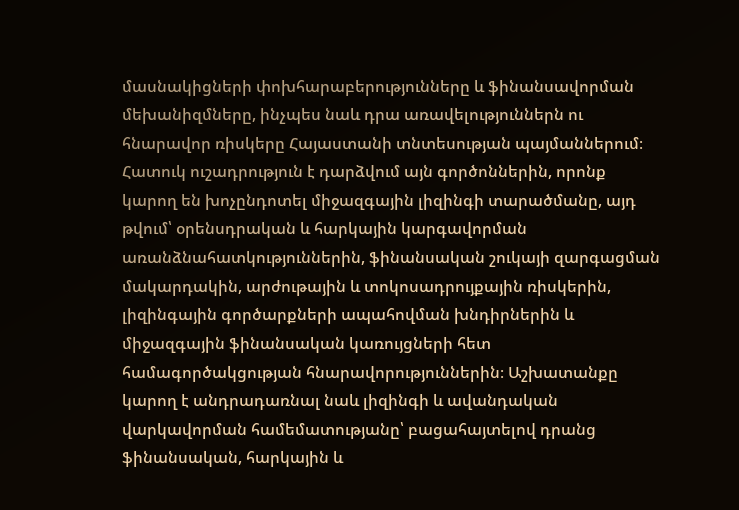մասնակիցների փոխհարաբերությունները և ֆինանսավորման մեխանիզմները, ինչպես նաև դրա առավելություններն ու հնարավոր ռիսկերը Հայաստանի տնտեսության պայմաններում։ Հատուկ ուշադրություն է դարձվում այն գործոններին, որոնք կարող են խոչընդոտել միջազգային լիզինգի տարածմանը, այդ թվում՝ օրենսդրական և հարկային կարգավորման առանձնահատկություններին, ֆինանսական շուկայի զարգացման մակարդակին, արժութային և տոկոսադրույքային ռիսկերին, լիզինգային գործարքների ապահովման խնդիրներին և միջազգային ֆինանսական կառույցների հետ համագործակցության հնարավորություններին։ Աշխատանքը կարող է անդրադառնալ նաև լիզինգի և ավանդական վարկավորման համեմատությանը՝ բացահայտելով դրանց ֆինանսական, հարկային և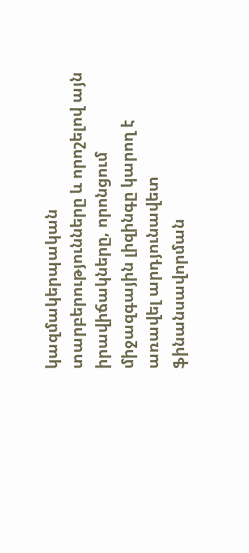կազմակերպական տարբերությունները և որոշելով այն իրավիճակները, որոնցում միջազգային լիզինգը կարող է առավել արդյունավետ ֆինանսավորման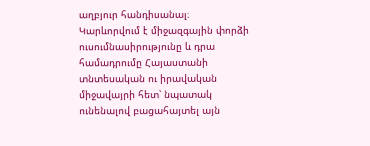աղբյուր հանդիսանալ։ Կարևորվում է միջազգային փորձի ուսումնասիրությունը և դրա համադրումը Հայաստանի տնտեսական ու իրավական միջավայրի հետ՝ նպատակ ունենալով բացահայտել այն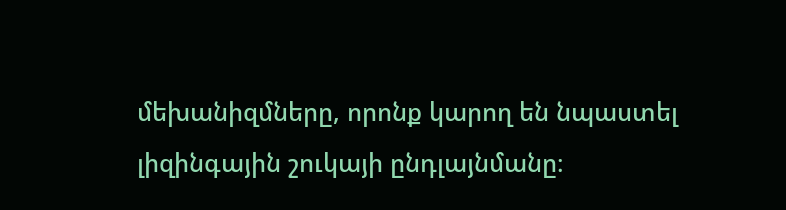մեխանիզմները, որոնք կարող են նպաստել լիզինգային շուկայի ընդլայնմանը։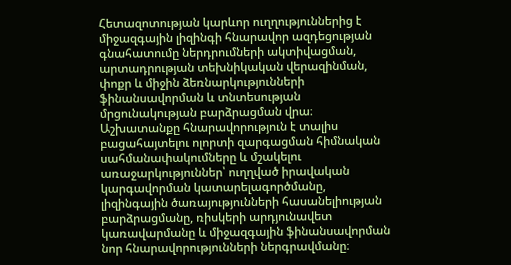Հետազոտության կարևոր ուղղություններից է միջազգային լիզինգի հնարավոր ազդեցության գնահատումը ներդրումների ակտիվացման, արտադրության տեխնիկական վերազինման, փոքր և միջին ձեռնարկությունների ֆինանսավորման և տնտեսության մրցունակության բարձրացման վրա։ Աշխատանքը հնարավորություն է տալիս բացահայտելու ոլորտի զարգացման հիմնական սահմանափակումները և մշակելու առաջարկություններ՝ ուղղված իրավական կարգավորման կատարելագործմանը, լիզինգային ծառայությունների հասանելիության բարձրացմանը, ռիսկերի արդյունավետ կառավարմանը և միջազգային ֆինանսավորման նոր հնարավորությունների ներգրավմանը։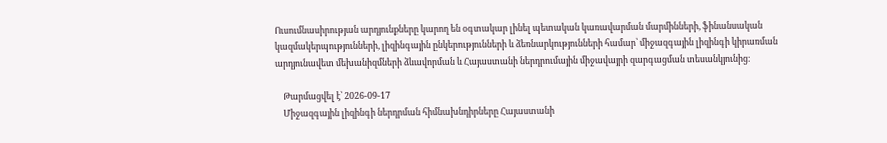Ուսումնասիրության արդյունքները կարող են օգտակար լինել պետական կառավարման մարմինների, ֆինանսական կազմակերպությունների, լիզինգային ընկերությունների և ձեռնարկությունների համար՝ միջազգային լիզինգի կիրառման արդյունավետ մեխանիզմների ձևավորման և Հայաստանի ներդրումային միջավայրի զարգացման տեսանկյունից։

    Թարմացվել է՝ 2026-09-17
    Միջազգային լիզինգի ներդրման հիմնախնդիրները Հայաստանի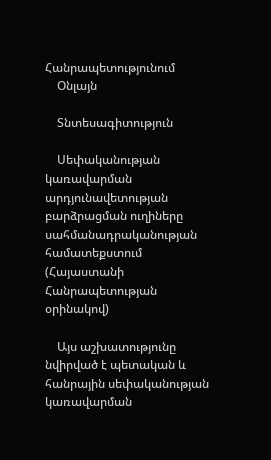Հանրապետությունում
    Օնլայն

    Տնտեսագիտություն

    Սեփականության կառավարման արդյունավետության բարձրացման ուղիները սահմանադրականության համատեքստում (Հայաստանի Հանրապետության օրինակով)

    Այս աշխատությունը նվիրված է պետական և հանրային սեփականության կառավարման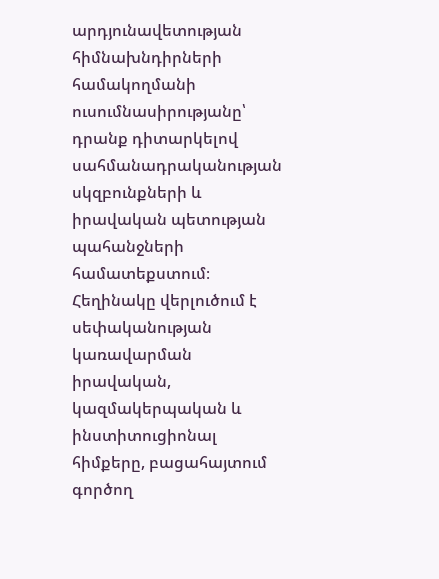արդյունավետության հիմնախնդիրների համակողմանի ուսումնասիրությանը՝ դրանք դիտարկելով սահմանադրականության սկզբունքների և իրավական պետության պահանջների համատեքստում։ Հեղինակը վերլուծում է սեփականության կառավարման իրավական, կազմակերպական և ինստիտուցիոնալ հիմքերը, բացահայտում գործող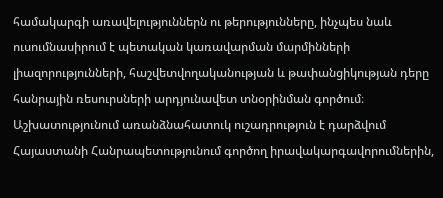համակարգի առավելություններն ու թերությունները, ինչպես նաև ուսումնասիրում է պետական կառավարման մարմինների լիազորությունների, հաշվետվողականության և թափանցիկության դերը հանրային ռեսուրսների արդյունավետ տնօրինման գործում։ Աշխատությունում առանձնահատուկ ուշադրություն է դարձվում Հայաստանի Հանրապետությունում գործող իրավակարգավորումներին,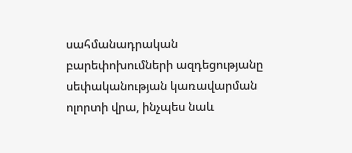սահմանադրական բարեփոխումների ազդեցությանը սեփականության կառավարման ոլորտի վրա, ինչպես նաև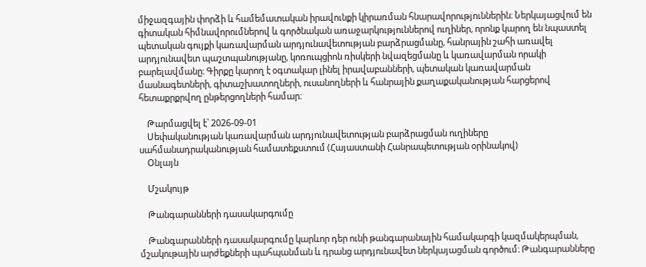միջազգային փորձի և համեմատական իրավունքի կիրառման հնարավորություններին։ Ներկայացվում են գիտական հիմնավորումներով և գործնական առաջարկություններով ուղիներ, որոնք կարող են նպաստել պետական գույքի կառավարման արդյունավետության բարձրացմանը, հանրային շահի առավել արդյունավետ պաշտպանությանը, կոռուպցիոն ռիսկերի նվազեցմանը և կառավարման որակի բարելավմանը։ Գիրքը կարող է օգտակար լինել իրավաբանների, պետական կառավարման մասնագետների, գիտաշխատողների, ուսանողների և հանրային քաղաքականության հարցերով հետաքրքրվող ընթերցողների համար։

    Թարմացվել է՝ 2026-09-01
    Սեփականության կառավարման արդյունավետության բարձրացման ուղիները սահմանադրականության համատեքստում (Հայաստանի Հանրապետության օրինակով)
    Օնլայն

    Մշակույթ

    Թանգարանների դասակարգումը

    Թանգարանների դասակարգումը կարևոր դեր ունի թանգարանային համակարգի կազմակերպման, մշակութային արժեքների պահպանման և դրանց արդյունավետ ներկայացման գործում։ Թանգարանները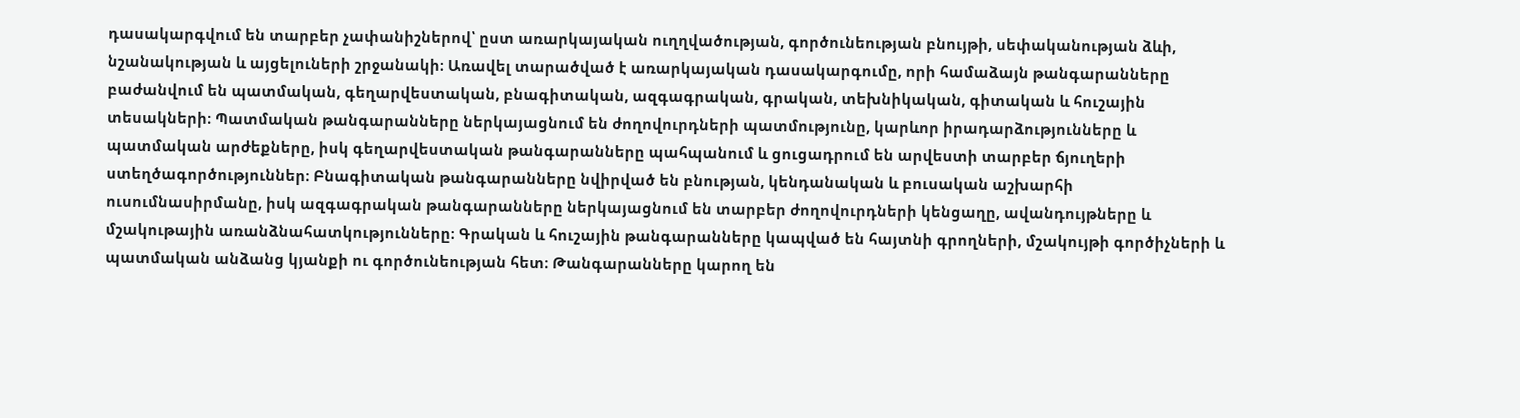դասակարգվում են տարբեր չափանիշներով՝ ըստ առարկայական ուղղվածության, գործունեության բնույթի, սեփականության ձևի, նշանակության և այցելուների շրջանակի։ Առավել տարածված է առարկայական դասակարգումը, որի համաձայն թանգարանները բաժանվում են պատմական, գեղարվեստական, բնագիտական, ազգագրական, գրական, տեխնիկական, գիտական և հուշային տեսակների։ Պատմական թանգարանները ներկայացնում են ժողովուրդների պատմությունը, կարևոր իրադարձությունները և պատմական արժեքները, իսկ գեղարվեստական թանգարանները պահպանում և ցուցադրում են արվեստի տարբեր ճյուղերի ստեղծագործություններ։ Բնագիտական թանգարանները նվիրված են բնության, կենդանական և բուսական աշխարհի ուսումնասիրմանը, իսկ ազգագրական թանգարանները ներկայացնում են տարբեր ժողովուրդների կենցաղը, ավանդույթները և մշակութային առանձնահատկությունները։ Գրական և հուշային թանգարանները կապված են հայտնի գրողների, մշակույթի գործիչների և պատմական անձանց կյանքի ու գործունեության հետ։ Թանգարանները կարող են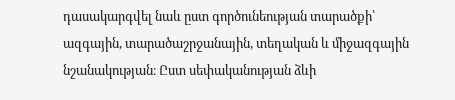դասակարգվել նաև ըստ գործունեության տարածքի՝ ազգային, տարածաշրջանային, տեղական և միջազգային նշանակության։ Ըստ սեփականության ձևի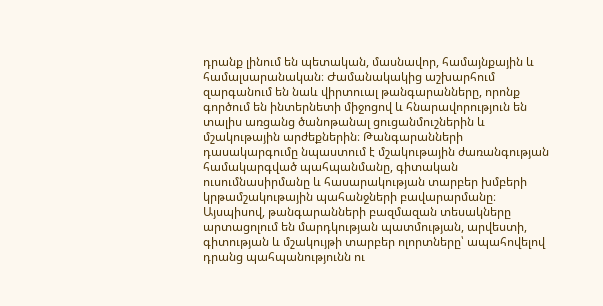դրանք լինում են պետական, մասնավոր, համայնքային և համալսարանական։ Ժամանակակից աշխարհում զարգանում են նաև վիրտուալ թանգարանները, որոնք գործում են ինտերնետի միջոցով և հնարավորություն են տալիս առցանց ծանոթանալ ցուցանմուշներին և մշակութային արժեքներին։ Թանգարանների դասակարգումը նպաստում է մշակութային ժառանգության համակարգված պահպանմանը, գիտական ուսումնասիրմանը և հասարակության տարբեր խմբերի կրթամշակութային պահանջների բավարարմանը։ Այսպիսով, թանգարանների բազմազան տեսակները արտացոլում են մարդկության պատմության, արվեստի, գիտության և մշակույթի տարբեր ոլորտները՝ ապահովելով դրանց պահպանությունն ու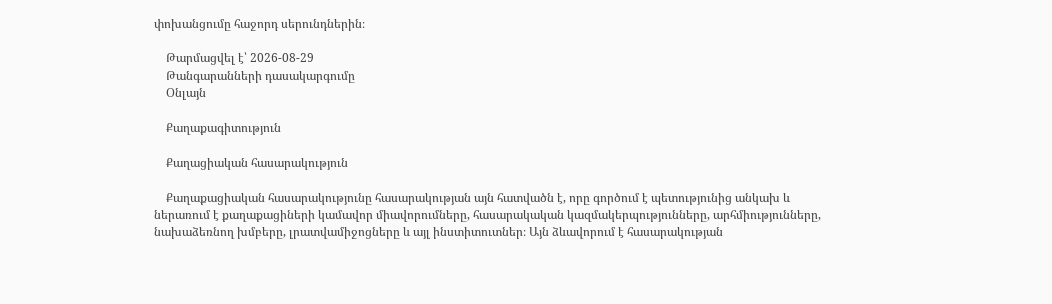փոխանցումը հաջորդ սերունդներին։

    Թարմացվել է՝ 2026-08-29
    Թանգարանների դասակարգումը
    Օնլայն

    Քաղաքագիտություն

    Քաղացիական հասարակություն

    Քաղաքացիական հասարակությունը հասարակության այն հատվածն է, որը գործում է պետությունից անկախ և ներառում է քաղաքացիների կամավոր միավորումները, հասարակական կազմակերպությունները, արհմիությունները, նախաձեռնող խմբերը, լրատվամիջոցները և այլ ինստիտուտներ։ Այն ձևավորում է հասարակության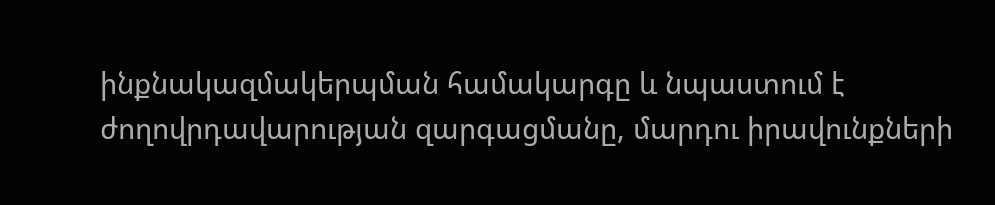ինքնակազմակերպման համակարգը և նպաստում է ժողովրդավարության զարգացմանը, մարդու իրավունքների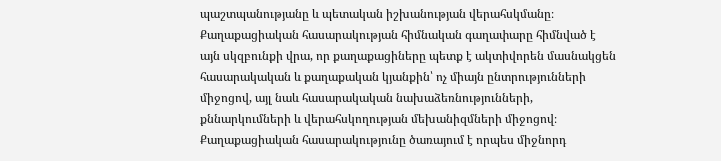պաշտպանությանը և պետական իշխանության վերահսկմանը։ Քաղաքացիական հասարակության հիմնական գաղափարը հիմնված է այն սկզբունքի վրա, որ քաղաքացիները պետք է ակտիվորեն մասնակցեն հասարակական և քաղաքական կյանքին՝ ոչ միայն ընտրությունների միջոցով, այլ նաև հասարակական նախաձեռնությունների, քննարկումների և վերահսկողության մեխանիզմների միջոցով։ Քաղաքացիական հասարակությունը ծառայում է որպես միջնորդ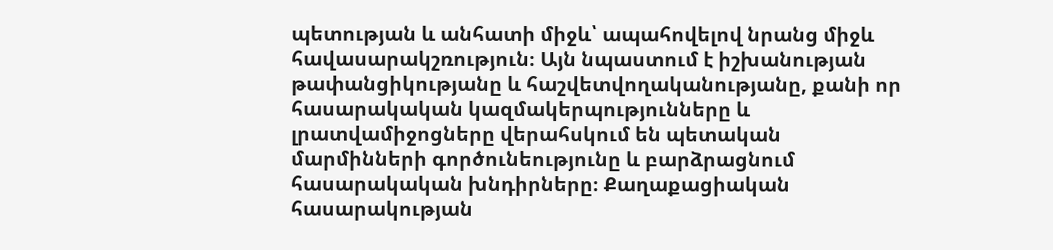պետության և անհատի միջև՝ ապահովելով նրանց միջև հավասարակշռություն։ Այն նպաստում է իշխանության թափանցիկությանը և հաշվետվողականությանը, քանի որ հասարակական կազմակերպությունները և լրատվամիջոցները վերահսկում են պետական մարմինների գործունեությունը և բարձրացնում հասարակական խնդիրները։ Քաղաքացիական հասարակության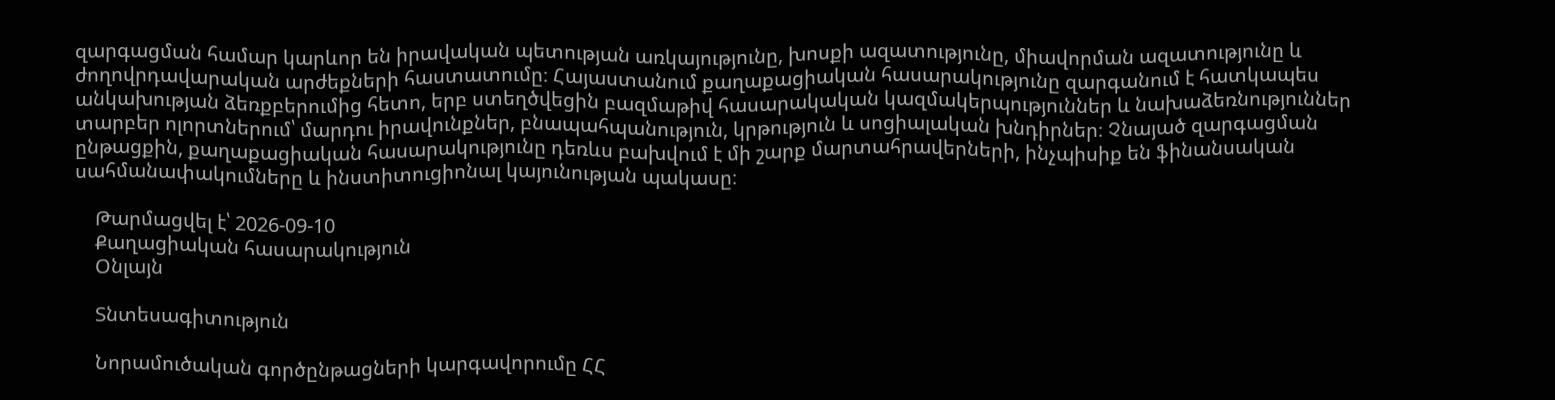զարգացման համար կարևոր են իրավական պետության առկայությունը, խոսքի ազատությունը, միավորման ազատությունը և ժողովրդավարական արժեքների հաստատումը։ Հայաստանում քաղաքացիական հասարակությունը զարգանում է հատկապես անկախության ձեռքբերումից հետո, երբ ստեղծվեցին բազմաթիվ հասարակական կազմակերպություններ և նախաձեռնություններ տարբեր ոլորտներում՝ մարդու իրավունքներ, բնապահպանություն, կրթություն և սոցիալական խնդիրներ։ Չնայած զարգացման ընթացքին, քաղաքացիական հասարակությունը դեռևս բախվում է մի շարք մարտահրավերների, ինչպիսիք են ֆինանսական սահմանափակումները և ինստիտուցիոնալ կայունության պակասը։

    Թարմացվել է՝ 2026-09-10
    Քաղացիական հասարակություն
    Օնլայն

    Տնտեսագիտություն

    Նորամուծական գործընթացների կարգավորումը ՀՀ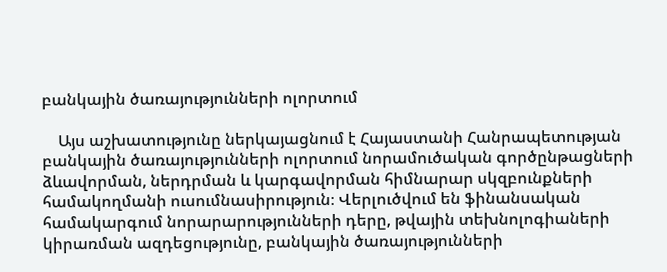բանկային ծառայությունների ոլորտում

    Այս աշխատությունը ներկայացնում է Հայաստանի Հանրապետության բանկային ծառայությունների ոլորտում նորամուծական գործընթացների ձևավորման, ներդրման և կարգավորման հիմնարար սկզբունքների համակողմանի ուսումնասիրություն։ Վերլուծվում են ֆինանսական համակարգում նորարարությունների դերը, թվային տեխնոլոգիաների կիրառման ազդեցությունը, բանկային ծառայությունների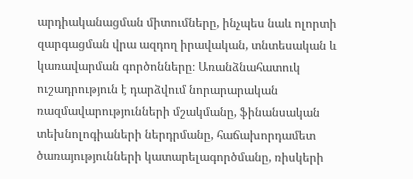արդիականացման միտումները, ինչպես նաև ոլորտի զարգացման վրա ազդող իրավական, տնտեսական և կառավարման գործոնները։ Առանձնահատուկ ուշադրություն է դարձվում նորարարական ռազմավարությունների մշակմանը, ֆինանսական տեխնոլոգիաների ներդրմանը, հաճախորդամետ ծառայությունների կատարելագործմանը, ռիսկերի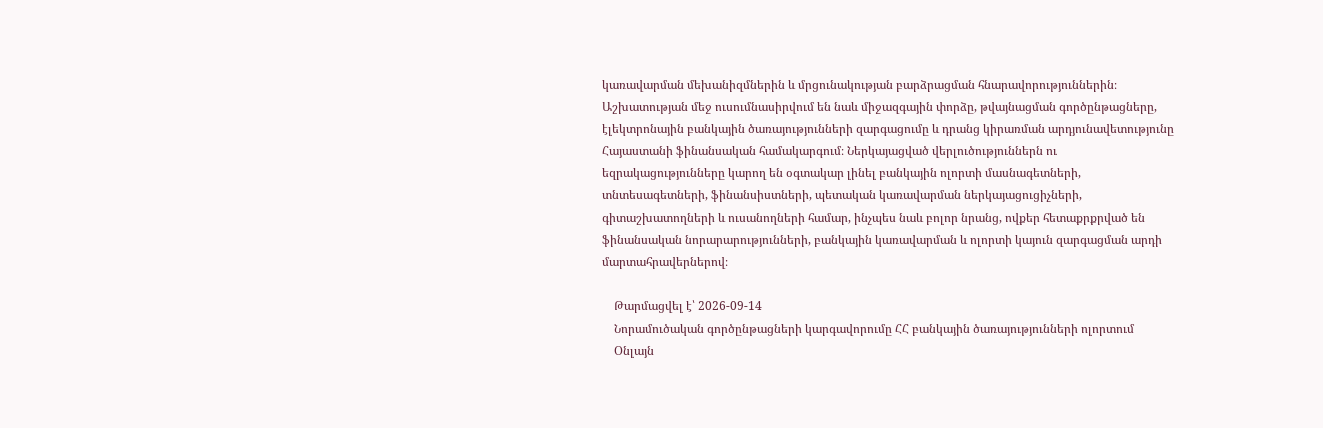կառավարման մեխանիզմներին և մրցունակության բարձրացման հնարավորություններին։ Աշխատության մեջ ուսումնասիրվում են նաև միջազգային փորձը, թվայնացման գործընթացները, էլեկտրոնային բանկային ծառայությունների զարգացումը և դրանց կիրառման արդյունավետությունը Հայաստանի ֆինանսական համակարգում։ Ներկայացված վերլուծություններն ու եզրակացությունները կարող են օգտակար լինել բանկային ոլորտի մասնագետների, տնտեսագետների, ֆինանսիստների, պետական կառավարման ներկայացուցիչների, գիտաշխատողների և ուսանողների համար, ինչպես նաև բոլոր նրանց, ովքեր հետաքրքրված են ֆինանսական նորարարությունների, բանկային կառավարման և ոլորտի կայուն զարգացման արդի մարտահրավերներով։

    Թարմացվել է՝ 2026-09-14
    Նորամուծական գործընթացների կարգավորումը ՀՀ բանկային ծառայությունների ոլորտում
    Օնլայն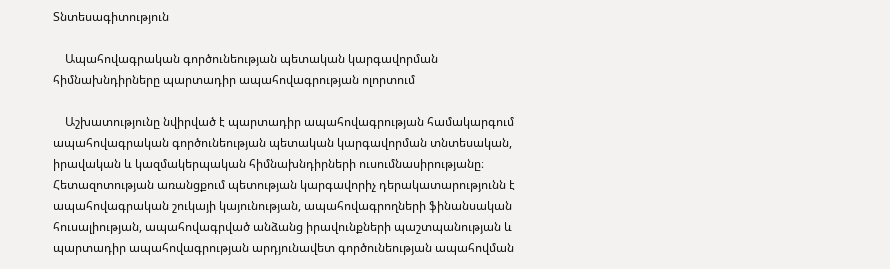Տնտեսագիտություն

    Ապահովագրական գործունեության պետական կարգավորման հիմնախնդիրները պարտադիր ապահովագրության ոլորտում

    Աշխատությունը նվիրված է պարտադիր ապահովագրության համակարգում ապահովագրական գործունեության պետական կարգավորման տնտեսական, իրավական և կազմակերպական հիմնախնդիրների ուսումնասիրությանը։ Հետազոտության առանցքում պետության կարգավորիչ դերակատարությունն է ապահովագրական շուկայի կայունության, ապահովագրողների ֆինանսական հուսալիության, ապահովագրված անձանց իրավունքների պաշտպանության և պարտադիր ապահովագրության արդյունավետ գործունեության ապահովման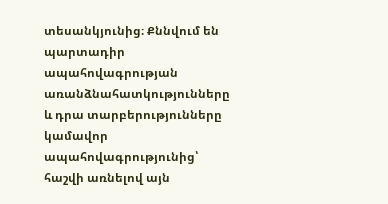տեսանկյունից։ Քննվում են պարտադիր ապահովագրության առանձնահատկությունները և դրա տարբերությունները կամավոր ապահովագրությունից՝ հաշվի առնելով այն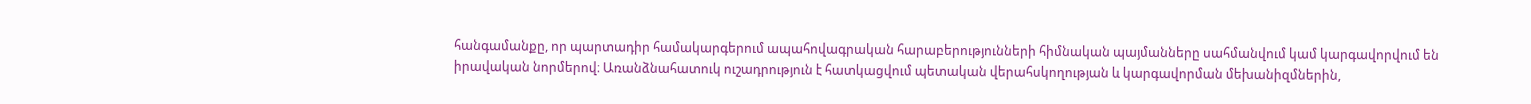հանգամանքը, որ պարտադիր համակարգերում ապահովագրական հարաբերությունների հիմնական պայմանները սահմանվում կամ կարգավորվում են իրավական նորմերով։ Առանձնահատուկ ուշադրություն է հատկացվում պետական վերահսկողության և կարգավորման մեխանիզմներին,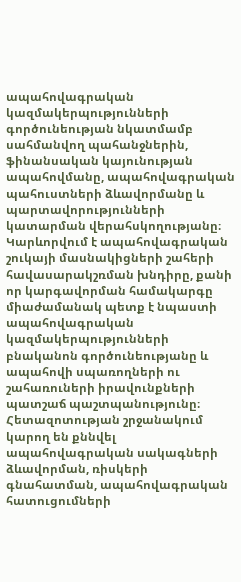ապահովագրական կազմակերպությունների գործունեության նկատմամբ սահմանվող պահանջներին, ֆինանսական կայունության ապահովմանը, ապահովագրական պահուստների ձևավորմանը և պարտավորությունների կատարման վերահսկողությանը։ Կարևորվում է ապահովագրական շուկայի մասնակիցների շահերի հավասարակշռման խնդիրը, քանի որ կարգավորման համակարգը միաժամանակ պետք է նպաստի ապահովագրական կազմակերպությունների բնականոն գործունեությանը և ապահովի սպառողների ու շահառուների իրավունքների պատշաճ պաշտպանությունը։ Հետազոտության շրջանակում կարող են քննվել ապահովագրական սակագների ձևավորման, ռիսկերի գնահատման, ապահովագրական հատուցումների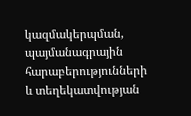կազմակերպման, պայմանագրային հարաբերությունների և տեղեկատվության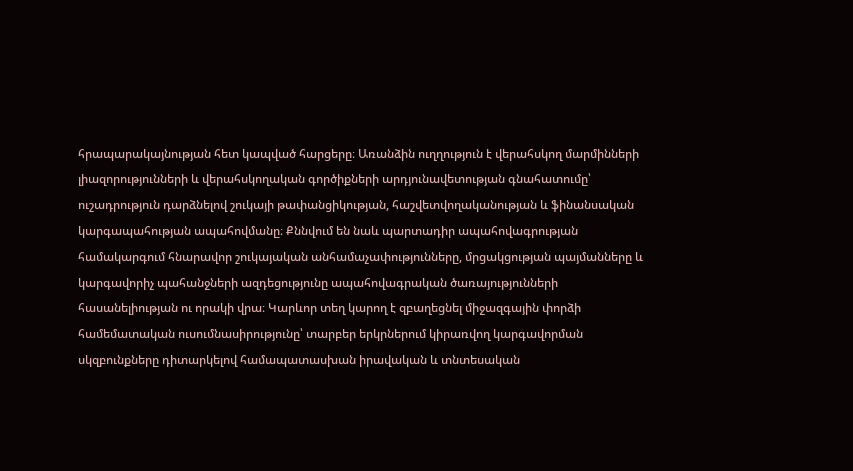հրապարակայնության հետ կապված հարցերը։ Առանձին ուղղություն է վերահսկող մարմինների լիազորությունների և վերահսկողական գործիքների արդյունավետության գնահատումը՝ ուշադրություն դարձնելով շուկայի թափանցիկության, հաշվետվողականության և ֆինանսական կարգապահության ապահովմանը։ Քննվում են նաև պարտադիր ապահովագրության համակարգում հնարավոր շուկայական անհամաչափությունները, մրցակցության պայմանները և կարգավորիչ պահանջների ազդեցությունը ապահովագրական ծառայությունների հասանելիության ու որակի վրա։ Կարևոր տեղ կարող է զբաղեցնել միջազգային փորձի համեմատական ուսումնասիրությունը՝ տարբեր երկրներում կիրառվող կարգավորման սկզբունքները դիտարկելով համապատասխան իրավական և տնտեսական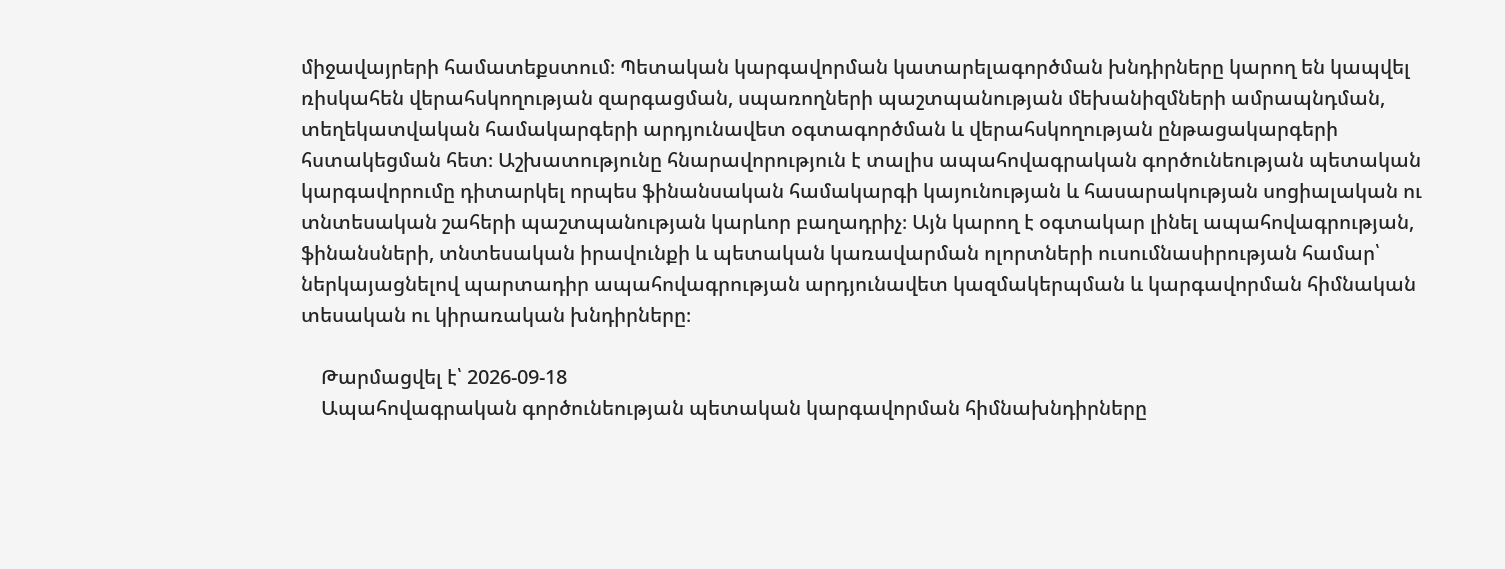միջավայրերի համատեքստում։ Պետական կարգավորման կատարելագործման խնդիրները կարող են կապվել ռիսկահեն վերահսկողության զարգացման, սպառողների պաշտպանության մեխանիզմների ամրապնդման, տեղեկատվական համակարգերի արդյունավետ օգտագործման և վերահսկողության ընթացակարգերի հստակեցման հետ։ Աշխատությունը հնարավորություն է տալիս ապահովագրական գործունեության պետական կարգավորումը դիտարկել որպես ֆինանսական համակարգի կայունության և հասարակության սոցիալական ու տնտեսական շահերի պաշտպանության կարևոր բաղադրիչ։ Այն կարող է օգտակար լինել ապահովագրության, ֆինանսների, տնտեսական իրավունքի և պետական կառավարման ոլորտների ուսումնասիրության համար՝ ներկայացնելով պարտադիր ապահովագրության արդյունավետ կազմակերպման և կարգավորման հիմնական տեսական ու կիրառական խնդիրները։

    Թարմացվել է՝ 2026-09-18
    Ապահովագրական գործունեության պետական կարգավորման հիմնախնդիրները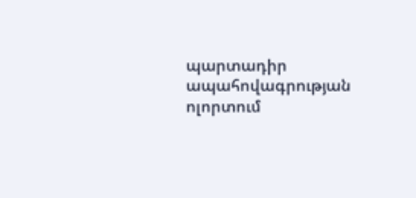պարտադիր ապահովագրության ոլորտում